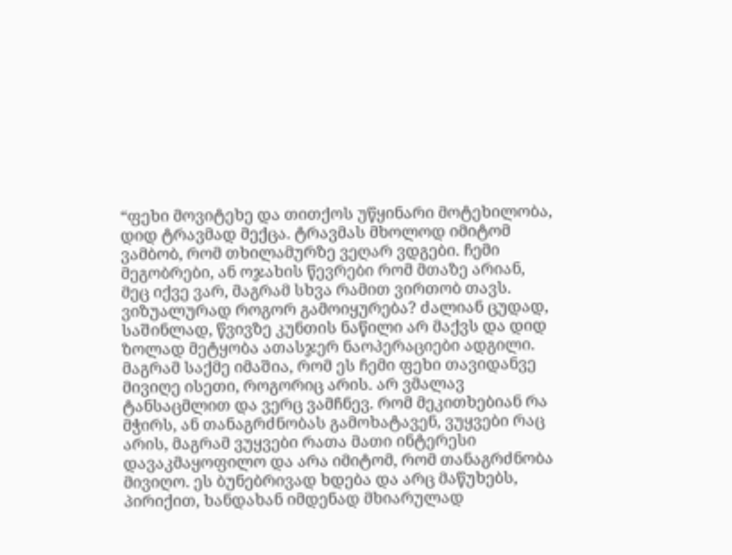“ფეხი მოვიტეხე და თითქოს უწყინარი მოტეხილობა, დიდ ტრავმად მექცა. ტრავმას მხოლოდ იმიტომ ვამბობ, რომ თხილამურზე ვეღარ ვდგები. ჩემი მეგობრები, ან ოჯახის წევრები რომ მთაზე არიან, მეც იქვე ვარ, მაგრამ სხვა რამით ვირთობ თავს. ვიზუალურად როგორ გამოიყურება? ძალიან ცუდად, საშინლად, წვივზე კუნთის ნაწილი არ მაქვს და დიდ ზოლად მეტყობა ათასჯერ ნაოპერაციები ადგილი. მაგრამ საქმე იმაშია, რომ ეს ჩემი ფეხი თავიდანვე მივიღე ისეთი, როგორიც არის. არ ვმალავ ტანსაცმლით და ვერც ვამჩნევ. რომ მეკითხებიან რა მჭირს, ან თანაგრძნობას გამოხატავენ, ვუყვები რაც არის, მაგრამ ვუყვები რათა მათი ინტერესი დავაკმაყოფილო და არა იმიტომ, რომ თანაგრძნობა მივიღო. ეს ბუნებრივად ხდება და არც მაწუხებს, პირიქით, ხანდახან იმდენად მხიარულად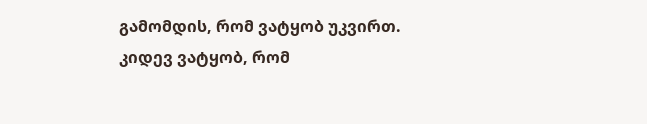გამომდის, რომ ვატყობ უკვირთ. კიდევ ვატყობ, რომ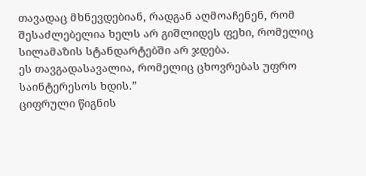თავადაც მხნევდებიან, რადგან აღმოაჩენენ, რომ შესაძლებელია ხელს არ გიშლიდეს ფეხი, რომელიც სილამაზის სტანდარტებში არ ჯდება.
ეს თავგადასავალია, რომელიც ცხოვრებას უფრო საინტერესოს ხდის.”
ციფრული წიგნის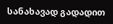სანახავად გადადით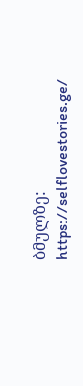ბმულზე:
https://selflovestories.ge/